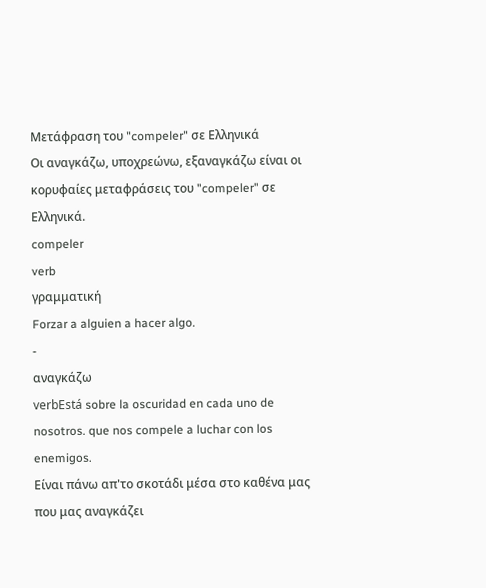Μετάφραση του "compeler" σε Ελληνικά
Οι αναγκάζω, υποχρεώνω, εξαναγκάζω είναι οι κορυφαίες μεταφράσεις του "compeler" σε Ελληνικά.
compeler
verb
γραμματική
Forzar a alguien a hacer algo.
-
αναγκάζω
verbEstá sobre la oscuridad en cada uno de nosotros. que nos compele a luchar con los enemigos.
Είναι πάνω απ'το σκοτάδι μέσα στο καθένα μας που μας αναγκάζει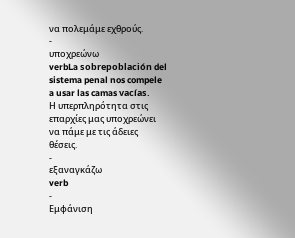να πολεμάμε εχθρούς.
-
υποχρεώνω
verbLa sobrepoblación del sistema penal nos compele a usar las camas vacías.
Η υπερπληρότητα στις επαρχίες μας υποχρεώνει να πάμε με τις άδειες θέσεις.
-
εξαναγκάζω
verb
-
Εμφάνιση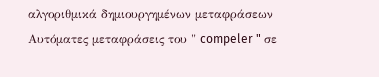αλγοριθμικά δημιουργημένων μεταφράσεων
Αυτόματες μεταφράσεις του " compeler " σε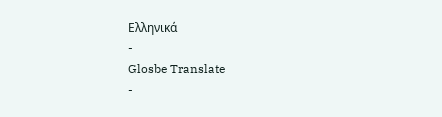Ελληνικά
-
Glosbe Translate
-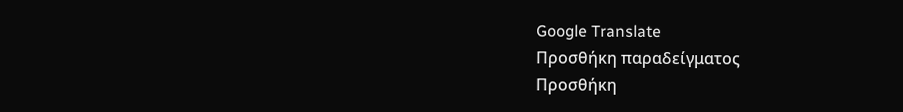Google Translate
Προσθήκη παραδείγματος
Προσθήκη